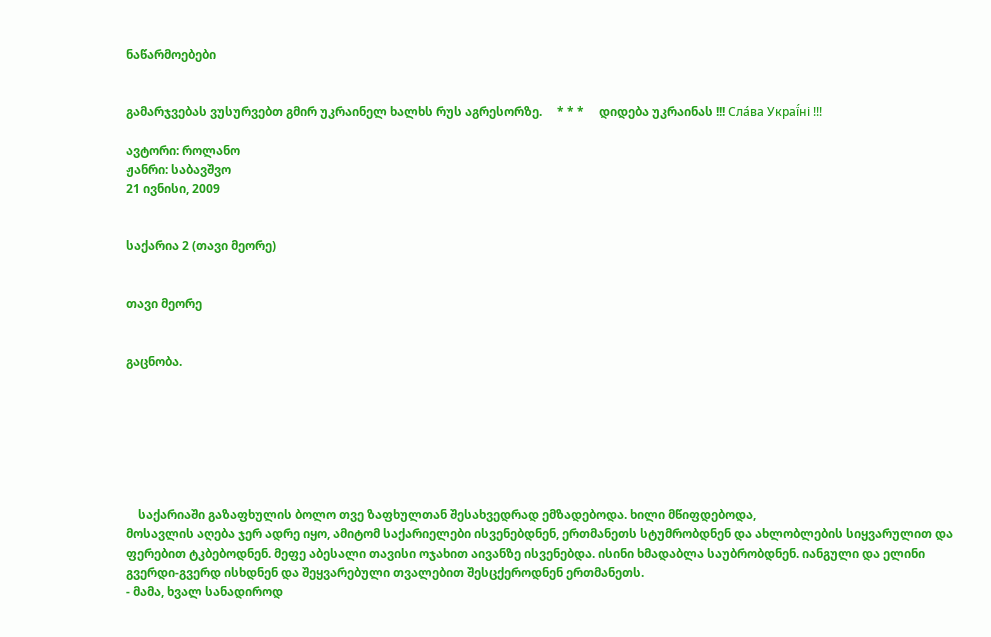ნაწარმოებები


გამარჯვებას ვუსურვებთ გმირ უკრაინელ ხალხს რუს აგრესორზე.     * * *     დიდება უკრაინას !!! Сла́ва Украї́ні !!!

ავტორი: როლანო
ჟანრი: საბავშვო
21 ივნისი, 2009


საქარია 2 (თავი მეორე)


თავი მეორე


გაცნობა.







    საქარიაში გაზაფხულის ბოლო თვე ზაფხულთან შესახვედრად ემზადებოდა. ხილი მწიფდებოდა,
მოსავლის აღება ჯერ ადრე იყო, ამიტომ საქარიელები ისვენებდნენ, ერთმანეთს სტუმრობდნენ და ახლობლების სიყვარულით და ფერებით ტკბებოდნენ. მეფე აბესალი თავისი ოჯახით აივანზე ისვენებდა. ისინი ხმადაბლა საუბრობდნენ. იანგული და ელინი გვერდი-გვერდ ისხდნენ და შეყვარებული თვალებით შესცქეროდნენ ერთმანეთს.
- მამა, ხვალ სანადიროდ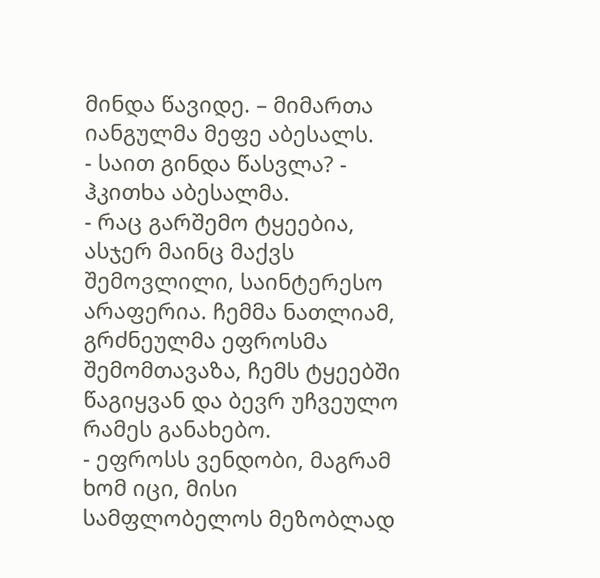მინდა წავიდე. – მიმართა იანგულმა მეფე აბესალს.
- საით გინდა წასვლა? - ჰკითხა აბესალმა.
- რაც გარშემო ტყეებია, ასჯერ მაინც მაქვს შემოვლილი, საინტერესო არაფერია. ჩემმა ნათლიამ, გრძნეულმა ეფროსმა შემომთავაზა, ჩემს ტყეებში წაგიყვან და ბევრ უჩვეულო რამეს განახებო.
- ეფროსს ვენდობი, მაგრამ ხომ იცი, მისი სამფლობელოს მეზობლად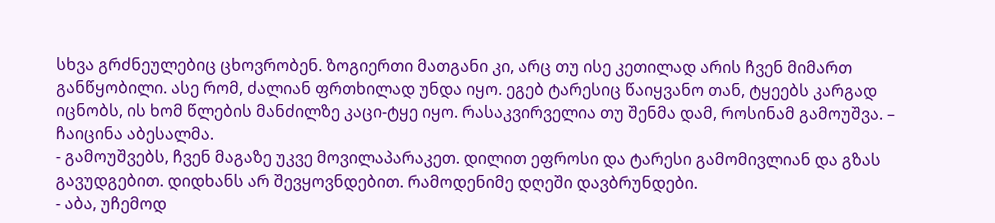სხვა გრძნეულებიც ცხოვრობენ. ზოგიერთი მათგანი კი, არც თუ ისე კეთილად არის ჩვენ მიმართ განწყობილი. ასე რომ, ძალიან ფრთხილად უნდა იყო. ეგებ ტარესიც წაიყვანო თან, ტყეებს კარგად იცნობს, ის ხომ წლების მანძილზე კაცი-ტყე იყო. რასაკვირველია თუ შენმა დამ, როსინამ გამოუშვა. – ჩაიცინა აბესალმა.
- გამოუშვებს, ჩვენ მაგაზე უკვე მოვილაპარაკეთ. დილით ეფროსი და ტარესი გამომივლიან და გზას გავუდგებით. დიდხანს არ შევყოვნდებით. რამოდენიმე დღეში დავბრუნდები.
- აბა, უჩემოდ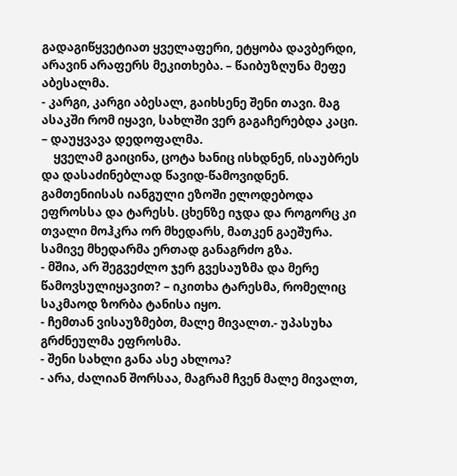გადაგიწყვეტიათ ყველაფერი, ეტყობა დავბერდი, არავინ არაფერს მეკითხება. – წაიბუზღუნა მეფე აბესალმა.
- კარგი, კარგი აბესალ, გაიხსენე შენი თავი. მაგ ასაკში რომ იყავი, სახლში ვერ გაგაჩერებდა კაცი. – დაუყვავა დედოფალმა.
    ყველამ გაიცინა, ცოტა ხანიც ისხდნენ, ისაუბრეს და დასაძინებლად წავიდ-წამოვიდნენ.
გამთენიისას იანგული ეზოში ელოდებოდა ეფროსსა და ტარესს. ცხენზე იჯდა და როგორც კი თვალი მოჰკრა ორ მხედარს, მათკენ გაეშურა. სამივე მხედარმა ერთად განაგრძო გზა.
- მშია, არ შეგვეძლო ჯერ გვესაუზმა და მერე წამოვსულიყავით? – იკითხა ტარესმა, რომელიც        საკმაოდ ზორბა ტანისა იყო.
- ჩემთან ვისაუზმებთ, მალე მივალთ.- უპასუხა გრძნეულმა ეფროსმა.
- შენი სახლი განა ასე ახლოა?
- არა, ძალიან შორსაა, მაგრამ ჩვენ მალე მივალთ,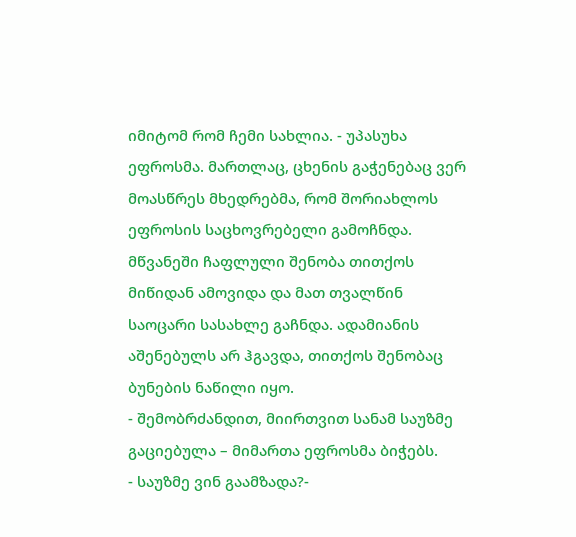იმიტომ რომ ჩემი სახლია. - უპასუხა ეფროსმა. მართლაც, ცხენის გაჭენებაც ვერ მოასწრეს მხედრებმა, რომ შორიახლოს ეფროსის საცხოვრებელი გამოჩნდა. მწვანეში ჩაფლული შენობა თითქოს მიწიდან ამოვიდა და მათ თვალწინ საოცარი სასახლე გაჩნდა. ადამიანის აშენებულს არ ჰგავდა, თითქოს შენობაც ბუნების ნაწილი იყო.
- შემობრძანდით, მიირთვით სანამ საუზმე გაციებულა – მიმართა ეფროსმა ბიჭებს.
- საუზმე ვინ გაამზადა?-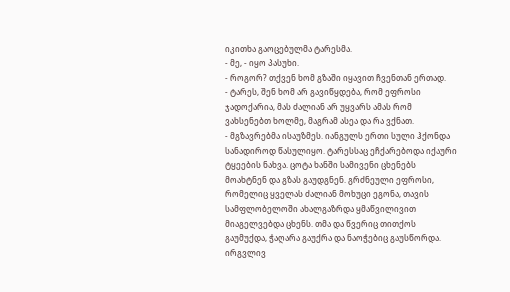იკითხა გაოცებულმა ტარესმა.
- მე, - იყო პასუხი.
- როგორ? თქვენ ხომ გზაში იყავით ჩვენთან ერთად.
- ტარეს, შენ ხომ არ გავიწყდება, რომ ეფროსი ჯადოქარია, მას ძალიან არ უყვარს ამას რომ ვახსენებთ ხოლმე, მაგრამ ასეა და რა ვქნათ.
- მგზავრებმა ისაუზმეს. იანგულს ერთი სული ჰქონდა სანადიროდ წასულიყო. ტარესსაც ეჩქარებოდა იქაური ტყეების ნახვა. ცოტა ხანში სამივენი ცხენებს მოახტნენ და გზას გაუდგნენ. გრძნეული ეფროსი, რომელიც ყველას ძალიან მოხუცი ეგონა, თავის სამფლობელოში ახალგაზრდა ყმაწვილივით მიაგელვებდა ცხენს. თმა და წვერიც თითქოს გაუმუქდა, ჭაღარა გაუქრა და ნაოჭებიც გაუსწორდა.
ირგვლივ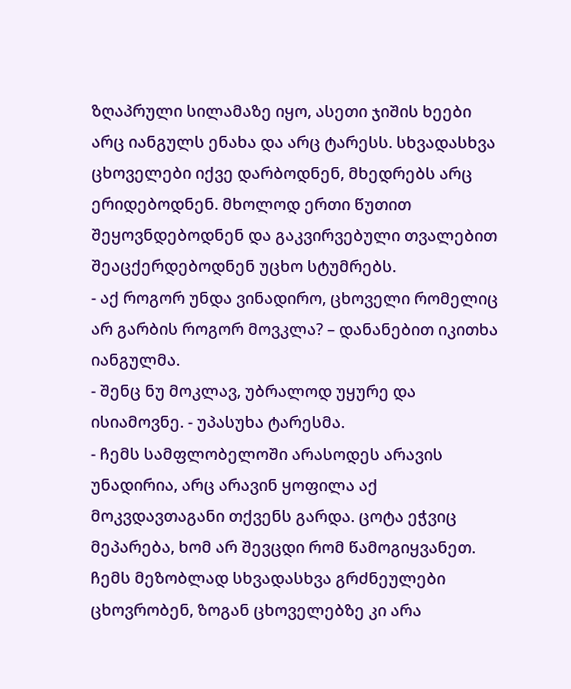ზღაპრული სილამაზე იყო, ასეთი ჯიშის ხეები არც იანგულს ენახა და არც ტარესს. სხვადასხვა ცხოველები იქვე დარბოდნენ, მხედრებს არც ერიდებოდნენ. მხოლოდ ერთი წუთით შეყოვნდებოდნენ და გაკვირვებული თვალებით შეაცქერდებოდნენ უცხო სტუმრებს.
- აქ როგორ უნდა ვინადირო, ცხოველი რომელიც არ გარბის როგორ მოვკლა? – დანანებით იკითხა იანგულმა.
- შენც ნუ მოკლავ, უბრალოდ უყურე და ისიამოვნე. - უპასუხა ტარესმა.
- ჩემს სამფლობელოში არასოდეს არავის უნადირია, არც არავინ ყოფილა აქ მოკვდავთაგანი თქვენს გარდა. ცოტა ეჭვიც მეპარება, ხომ არ შევცდი რომ წამოგიყვანეთ. ჩემს მეზობლად სხვადასხვა გრძნეულები ცხოვრობენ, ზოგან ცხოველებზე კი არა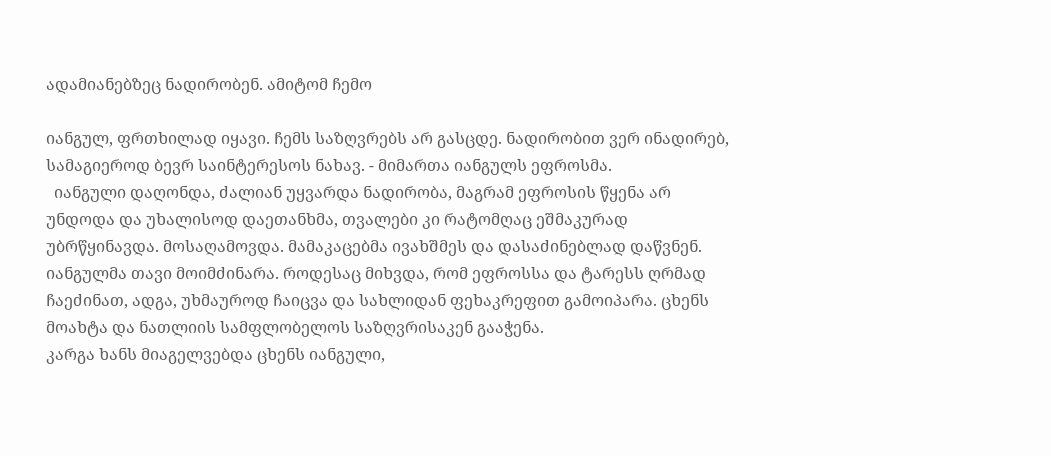ადამიანებზეც ნადირობენ. ამიტომ ჩემო

იანგულ, ფრთხილად იყავი. ჩემს საზღვრებს არ გასცდე. ნადირობით ვერ ინადირებ, სამაგიეროდ ბევრ საინტერესოს ნახავ. - მიმართა იანგულს ეფროსმა.
  იანგული დაღონდა, ძალიან უყვარდა ნადირობა, მაგრამ ეფროსის წყენა არ უნდოდა და უხალისოდ დაეთანხმა, თვალები კი რატომღაც ეშმაკურად უბრწყინავდა. მოსაღამოვდა. მამაკაცებმა ივახშმეს და დასაძინებლად დაწვნენ. იანგულმა თავი მოიმძინარა. როდესაც მიხვდა, რომ ეფროსსა და ტარესს ღრმად ჩაეძინათ, ადგა, უხმაუროდ ჩაიცვა და სახლიდან ფეხაკრეფით გამოიპარა. ცხენს მოახტა და ნათლიის სამფლობელოს საზღვრისაკენ გააჭენა.
კარგა ხანს მიაგელვებდა ცხენს იანგული,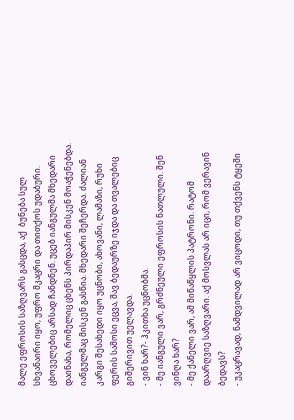მალე ეფროსის საზღვარს გასცდა, აქ  ბუნება სულ სხვანაირი იყო, უფრო მკაცრი და თითქოს უდაბური. ცხოველებიც არსად ჩანდნენ. უცებ იანგულმა მხედარი დაინახა, რომელიც ცხენს პირდაპირ მისკენ მოაჭენებდა. იანგულმაც მისკენ გასწია. მხედარი შეჩერდა. ძალიან კარგი შესახედი იყო უცნობი, ახოვანი, ლამაზი, რუხი ფერის სამოსი ეცვა, შავ ბედაურზე იჯდა და თვალებიც გიშერივით უელავდა.
- ვინ ხარ?- ჰკითხა უცნობმა.
- მე იანგული ვარ, გრძნეული ეფროსის ნათლული. შენ ვინღა ხარ?
- მე ქანელი ვარ, ამ მიწაწყლის პატრონი. რატომ დაარღვიე საზღვარი. აქ მოსვლას არ იცი, რომ ვერავინ ბედავს?
- უკაცრავად, ნამდვილად არ ვიცოდი, თუ თქვენს ტყეში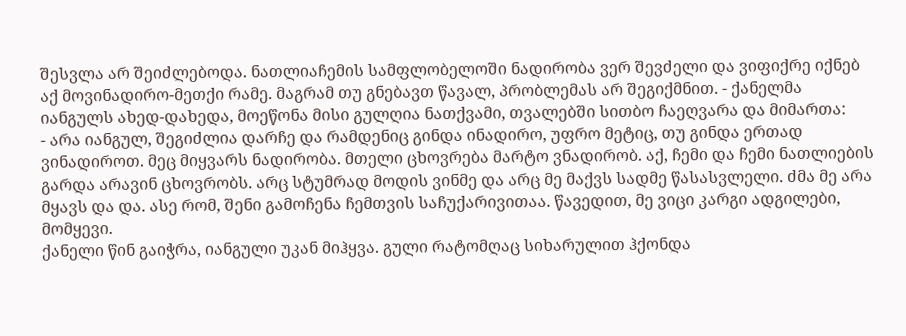შესვლა არ შეიძლებოდა. ნათლიაჩემის სამფლობელოში ნადირობა ვერ შევძელი და ვიფიქრე იქნებ აქ მოვინადირო-მეთქი რამე. მაგრამ თუ გნებავთ წავალ, პრობლემას არ შეგიქმნით. - ქანელმა იანგულს ახედ-დახედა, მოეწონა მისი გულღია ნათქვამი, თვალებში სითბო ჩაეღვარა და მიმართა:
- არა იანგულ, შეგიძლია დარჩე და რამდენიც გინდა ინადირო, უფრო მეტიც, თუ გინდა ერთად ვინადიროთ. მეც მიყვარს ნადირობა. მთელი ცხოვრება მარტო ვნადირობ. აქ, ჩემი და ჩემი ნათლიების გარდა არავინ ცხოვრობს. არც სტუმრად მოდის ვინმე და არც მე მაქვს სადმე წასასვლელი. ძმა მე არა მყავს და და. ასე რომ, შენი გამოჩენა ჩემთვის საჩუქარივითაა. წავედით, მე ვიცი კარგი ადგილები, მომყევი.
ქანელი წინ გაიჭრა, იანგული უკან მიჰყვა. გული რატომღაც სიხარულით ჰქონდა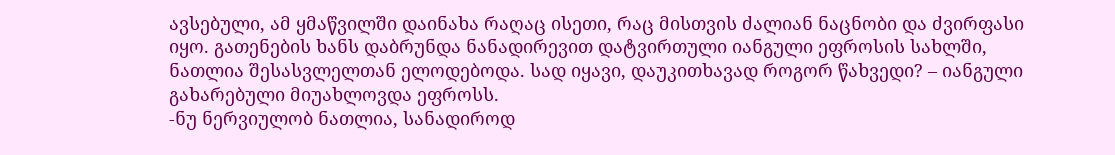ავსებული, ამ ყმაწვილში დაინახა რაღაც ისეთი, რაც მისთვის ძალიან ნაცნობი და ძვირფასი იყო. გათენების ხანს დაბრუნდა ნანადირევით დატვირთული იანგული ეფროსის სახლში, ნათლია შესასვლელთან ელოდებოდა. სად იყავი, დაუკითხავად როგორ წახვედი? – იანგული გახარებული მიუახლოვდა ეფროსს.
-ნუ ნერვიულობ ნათლია, სანადიროდ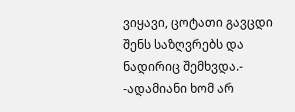ვიყავი, ცოტათი გავცდი შენს საზღვრებს და ნადირიც შემხვდა.- -ადამიანი ხომ არ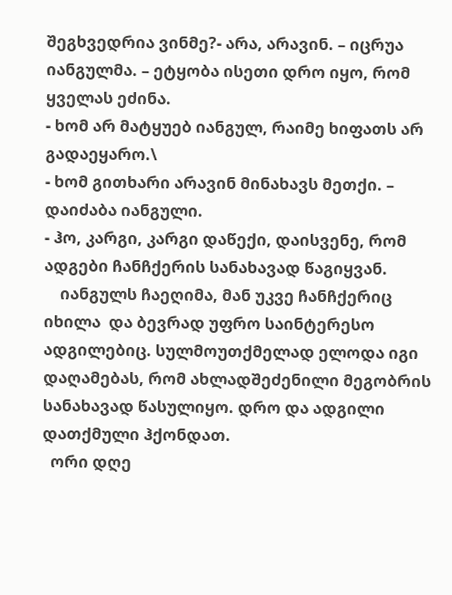შეგხვედრია ვინმე?- არა, არავინ. – იცრუა იანგულმა. – ეტყობა ისეთი დრო იყო, რომ ყველას ეძინა.
- ხომ არ მატყუებ იანგულ, რაიმე ხიფათს არ გადაეყარო.\
- ხომ გითხარი არავინ მინახავს მეთქი. – დაიძაბა იანგული.
- ჰო, კარგი, კარგი დაწექი, დაისვენე, რომ ადგები ჩანჩქერის სანახავად წაგიყვან.
    იანგულს ჩაეღიმა, მან უკვე ჩანჩქერიც იხილა  და ბევრად უფრო საინტერესო ადგილებიც. სულმოუთქმელად ელოდა იგი დაღამებას, რომ ახლადშეძენილი მეგობრის სანახავად წასულიყო. დრო და ადგილი დათქმული ჰქონდათ.
  ორი დღე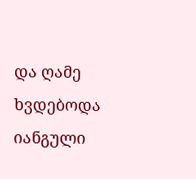და ღამე ხვდებოდა იანგული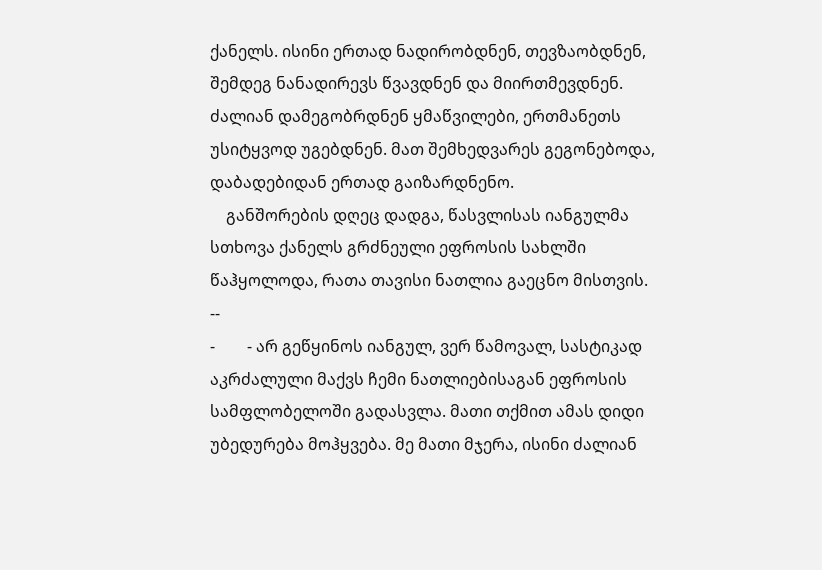ქანელს. ისინი ერთად ნადირობდნენ, თევზაობდნენ, შემდეგ ნანადირევს წვავდნენ და მიირთმევდნენ. ძალიან დამეგობრდნენ ყმაწვილები, ერთმანეთს უსიტყვოდ უგებდნენ. მათ შემხედვარეს გეგონებოდა, დაბადებიდან ერთად გაიზარდნენო.
    განშორების დღეც დადგა, წასვლისას იანგულმა სთხოვა ქანელს გრძნეული ეფროსის სახლში წაჰყოლოდა, რათა თავისი ნათლია გაეცნო მისთვის.
--
-        - არ გეწყინოს იანგულ, ვერ წამოვალ, სასტიკად აკრძალული მაქვს ჩემი ნათლიებისაგან ეფროსის სამფლობელოში გადასვლა. მათი თქმით ამას დიდი უბედურება მოჰყვება. მე მათი მჯერა, ისინი ძალიან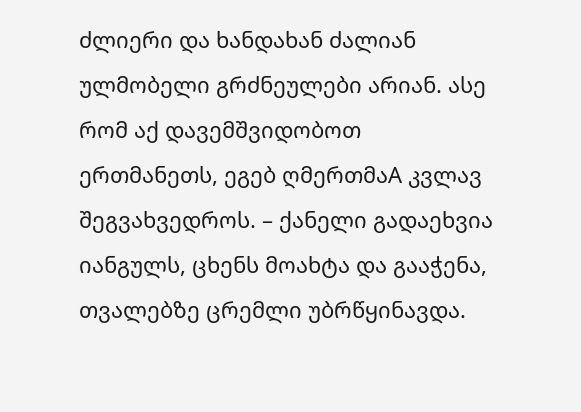ძლიერი და ხანდახან ძალიან ულმობელი გრძნეულები არიან. ასე რომ აქ დავემშვიდობოთ                ერთმანეთს, ეგებ ღმერთმაA კვლავ შეგვახვედროს. – ქანელი გადაეხვია იანგულს, ცხენს მოახტა და გააჭენა, თვალებზე ცრემლი უბრწყინავდა.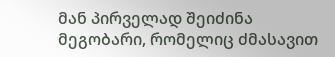მან პირველად შეიძინა მეგობარი, რომელიც ძმასავით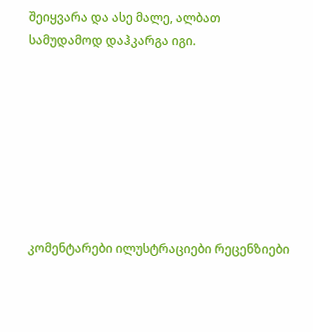შეიყვარა და ასე მალე, ალბათ სამუდამოდ დაჰკარგა იგი.








კომენტარები ილუსტრაციები რეცენზიები